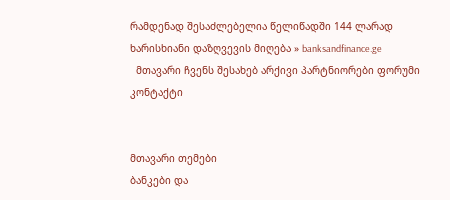რამდენად შესაძლებელია წელიწადში 144 ლარად ხარისხიანი დაზღვევის მიღება » banksandfinance.ge
  მთავარი ჩვენს შესახებ არქივი პარტნიორები ფორუმი კონტაქტი


მთავარი თემები
ბანკები და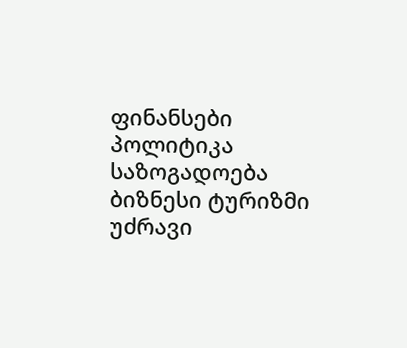ფინანსები პოლიტიკა საზოგადოება ბიზნესი ტურიზმი უძრავი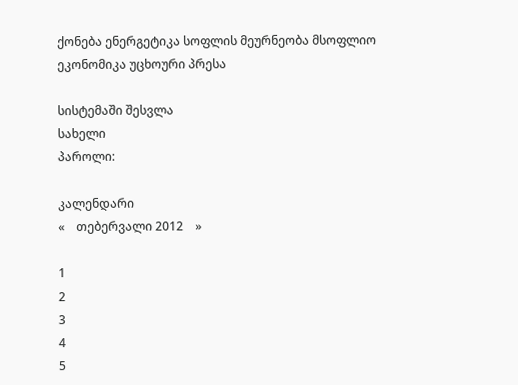ქონება ენერგეტიკა სოფლის მეურნეობა მსოფლიო ეკონომიკა უცხოური პრესა

სისტემაში შესვლა
სახელი
პაროლი:

კალენდარი
«    თებერვალი 2012    »

1
2
3
4
5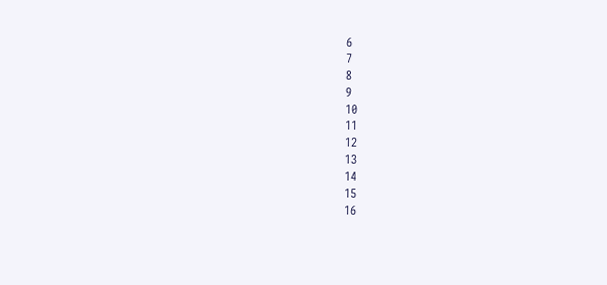6
7
8
9
10
11
12
13
14
15
16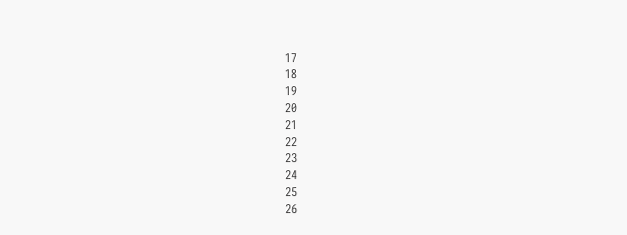17
18
19
20
21
22
23
24
25
26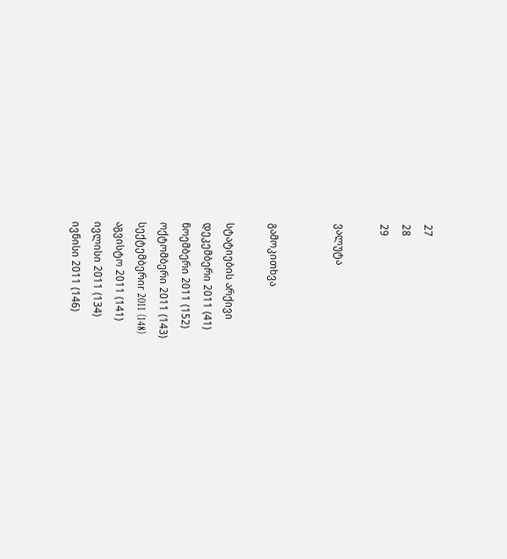27
28
29

ვალუტა


გამოკითხვა

სტატიების არქივი
დეკემბერი 2011 (41)
ნოემბერი 2011 (152)
ოქტომბერი 2011 (143)
სექტემბერიr 2011 (148)
აგვისტო 2011 (141)
ივლისი 2011 (134)
ივნისი 2011 (146)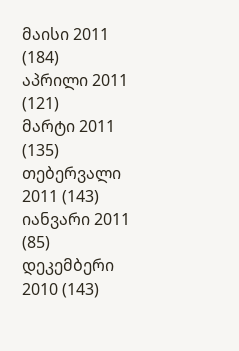მაისი 2011 (184)
აპრილი 2011 (121)
მარტი 2011 (135)
თებერვალი 2011 (143)
იანვარი 2011 (85)
დეკემბერი 2010 (143)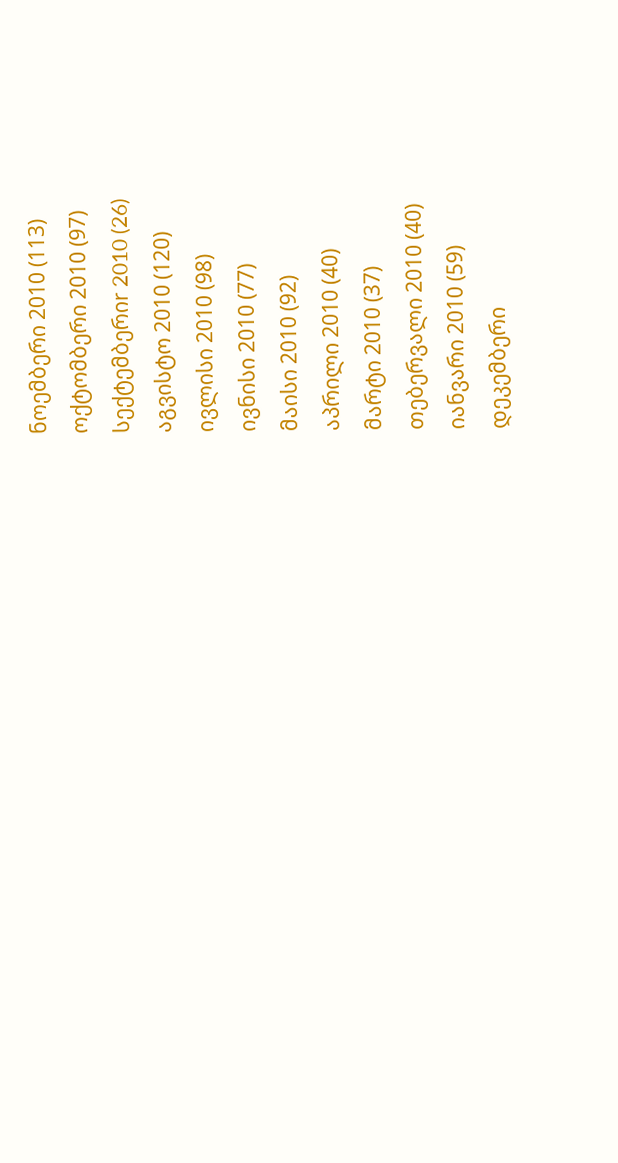ნოემბერი 2010 (113)
ოქტომბერი 2010 (97)
სექტემბერიr 2010 (26)
აგვისტო 2010 (120)
ივლისი 2010 (98)
ივნისი 2010 (77)
მაისი 2010 (92)
აპრილი 2010 (40)
მარტი 2010 (37)
თებერვალი 2010 (40)
იანვარი 2010 (59)
დეკემბერი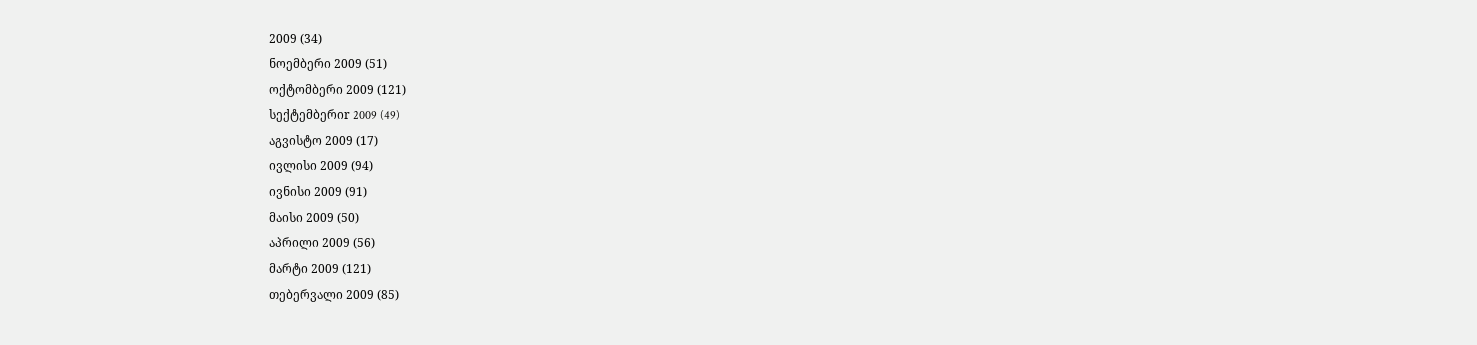2009 (34)
ნოემბერი 2009 (51)
ოქტომბერი 2009 (121)
სექტემბერიr 2009 (49)
აგვისტო 2009 (17)
ივლისი 2009 (94)
ივნისი 2009 (91)
მაისი 2009 (50)
აპრილი 2009 (56)
მარტი 2009 (121)
თებერვალი 2009 (85)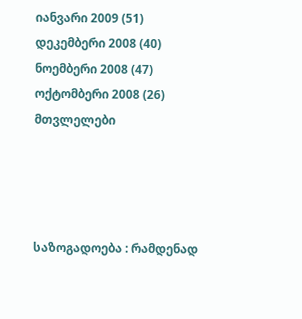იანვარი 2009 (51)
დეკემბერი 2008 (40)
ნოემბერი 2008 (47)
ოქტომბერი 2008 (26)
მთვლელები




საზოგადოება : რამდენად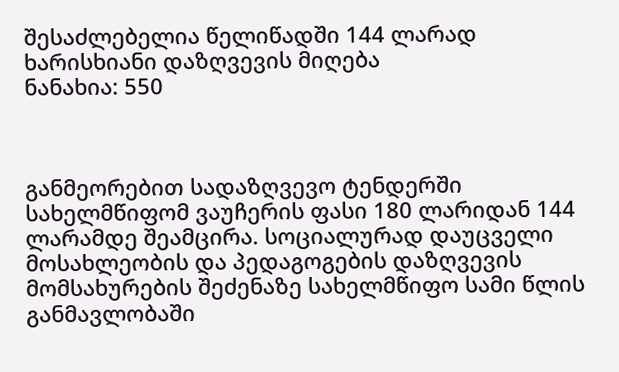შესაძლებელია წელიწადში 144 ლარად ხარისხიანი დაზღვევის მიღება
ნანახია: 550



განმეორებით სადაზღვევო ტენდერში სახელმწიფომ ვაუჩერის ფასი 180 ლარიდან 144 ლარამდე შეამცირა. სოციალურად დაუცველი მოსახლეობის და პედაგოგების დაზღვევის მომსახურების შეძენაზე სახელმწიფო სამი წლის განმავლობაში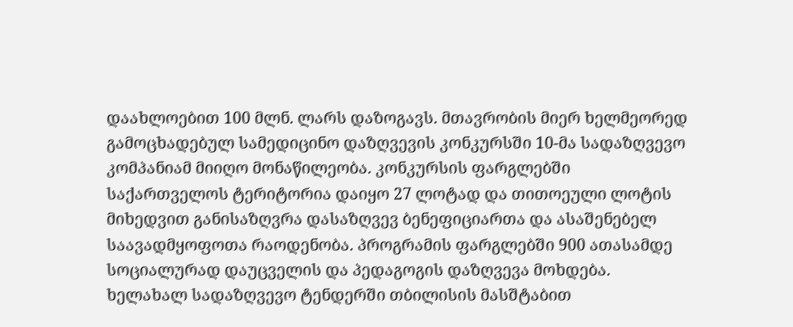დაახლოებით 100 მლნ. ლარს დაზოგავს. მთავრობის მიერ ხელმეორედ გამოცხადებულ სამედიცინო დაზღვევის კონკურსში 10-მა სადაზღვევო კომპანიამ მიიღო მონაწილეობა. კონკურსის ფარგლებში საქართველოს ტერიტორია დაიყო 27 ლოტად და თითოეული ლოტის მიხედვით განისაზღვრა დასაზღვევ ბენეფიციართა და ასაშენებელ საავადმყოფოთა რაოდენობა. პროგრამის ფარგლებში 900 ათასამდე სოციალურად დაუცველის და პედაგოგის დაზღვევა მოხდება.
ხელახალ სადაზღვევო ტენდერში თბილისის მასშტაბით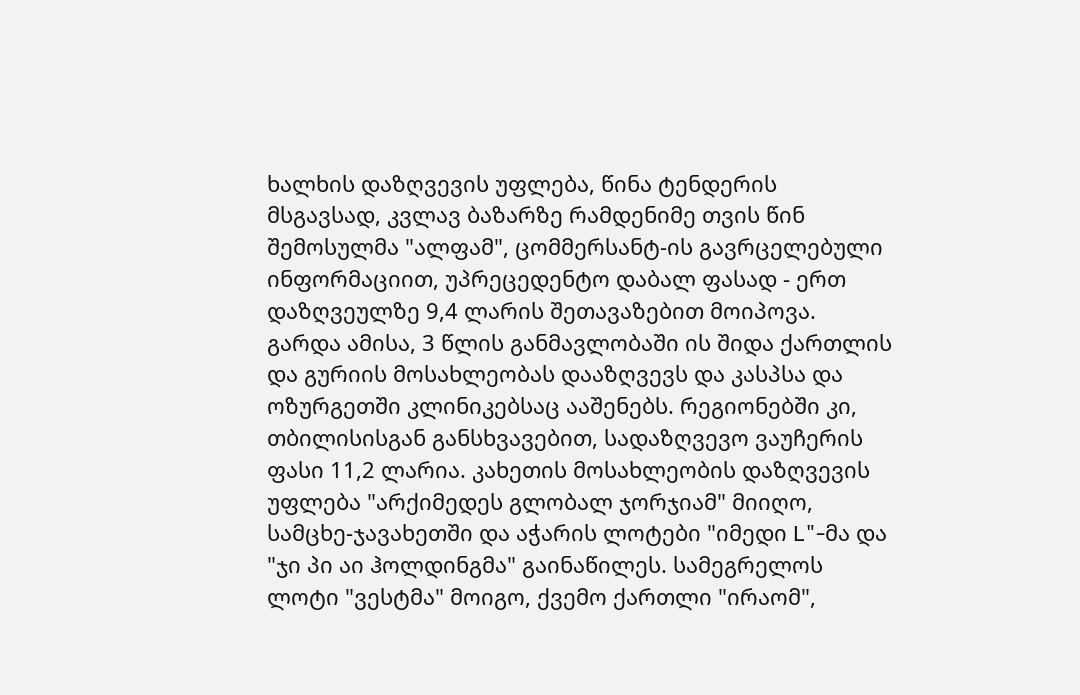ხალხის დაზღვევის უფლება, წინა ტენდერის მსგავსად, კვლავ ბაზარზე რამდენიმე თვის წინ შემოსულმა "ალფამ", ცომმერსანტ-ის გავრცელებული ინფორმაციით, უპრეცედენტო დაბალ ფასად - ერთ დაზღვეულზე 9,4 ლარის შეთავაზებით მოიპოვა. გარდა ამისა, 3 წლის განმავლობაში ის შიდა ქართლის და გურიის მოსახლეობას დააზღვევს და კასპსა და ოზურგეთში კლინიკებსაც ააშენებს. რეგიონებში კი, თბილისისგან განსხვავებით, სადაზღვევო ვაუჩერის ფასი 11,2 ლარია. კახეთის მოსახლეობის დაზღვევის უფლება "არქიმედეს გლობალ ჯორჯიამ" მიიღო, სამცხე-ჯავახეთში და აჭარის ლოტები "იმედი L"-მა და "ჯი პი აი ჰოლდინგმა" გაინაწილეს. სამეგრელოს ლოტი "ვესტმა" მოიგო, ქვემო ქართლი "ირაომ",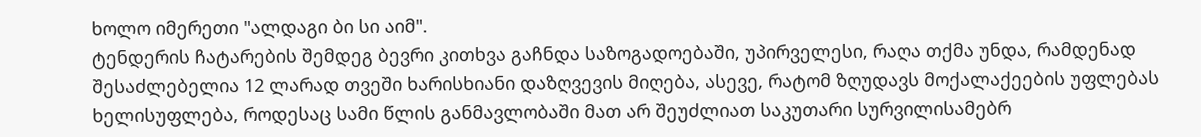ხოლო იმერეთი "ალდაგი ბი სი აიმ".
ტენდერის ჩატარების შემდეგ ბევრი კითხვა გაჩნდა საზოგადოებაში, უპირველესი, რაღა თქმა უნდა, რამდენად შესაძლებელია 12 ლარად თვეში ხარისხიანი დაზღვევის მიღება, ასევე, რატომ ზღუდავს მოქალაქეების უფლებას ხელისუფლება, როდესაც სამი წლის განმავლობაში მათ არ შეუძლიათ საკუთარი სურვილისამებრ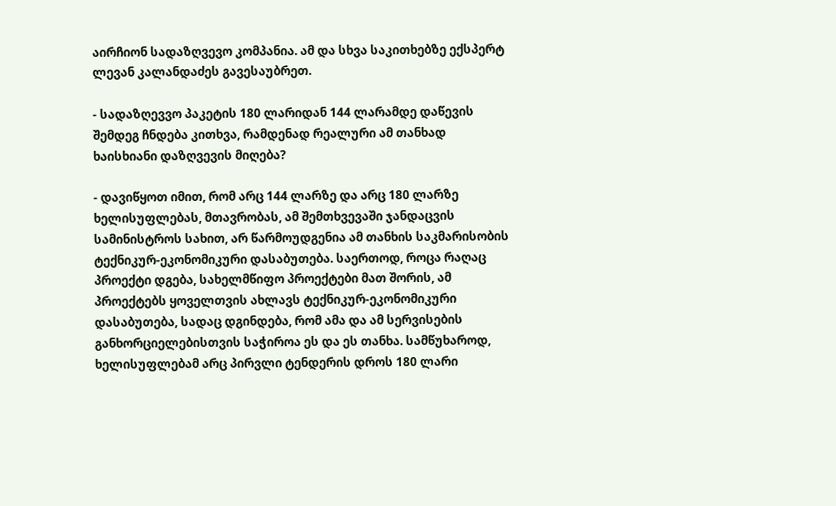აირჩიონ სადაზღვევო კომპანია. ამ და სხვა საკითხებზე ექსპერტ ლევან კალანდაძეს გავესაუბრეთ.

- სადაზღევვო პაკეტის 180 ლარიდან 144 ლარამდე დაწევის შემდეგ ჩნდება კითხვა, რამდენად რეალური ამ თანხად ხაისხიანი დაზღვევის მიღება?

- დავიწყოთ იმით, რომ არც 144 ლარზე და არც 180 ლარზე ხელისუფლებას, მთავრობას, ამ შემთხვევაში ჯანდაცვის სამინისტროს სახით, არ წარმოუდგენია ამ თანხის საკმარისობის ტექნიკურ-ეკონომიკური დასაბუთება. საერთოდ, როცა რაღაც პროექტი დგება, სახელმწიფო პროექტები მათ შორის, ამ პროექტებს ყოველთვის ახლავს ტექნიკურ-ეკონომიკური დასაბუთება, სადაც დგინდება, რომ ამა და ამ სერვისების განხორციელებისთვის საჭიროა ეს და ეს თანხა. სამწუხაროდ, ხელისუფლებამ არც პირვლი ტენდერის დროს 180 ლარი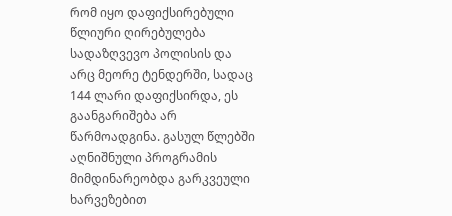რომ იყო დაფიქსირებული წლიური ღირებულება სადაზღვევო პოლისის და არც მეორე ტენდერში, სადაც 144 ლარი დაფიქსირდა, ეს გაანგარიშება არ წარმოადგინა. გასულ წლებში აღნიშნული პროგრამის მიმდინარეობდა გარკვეული ხარვეზებით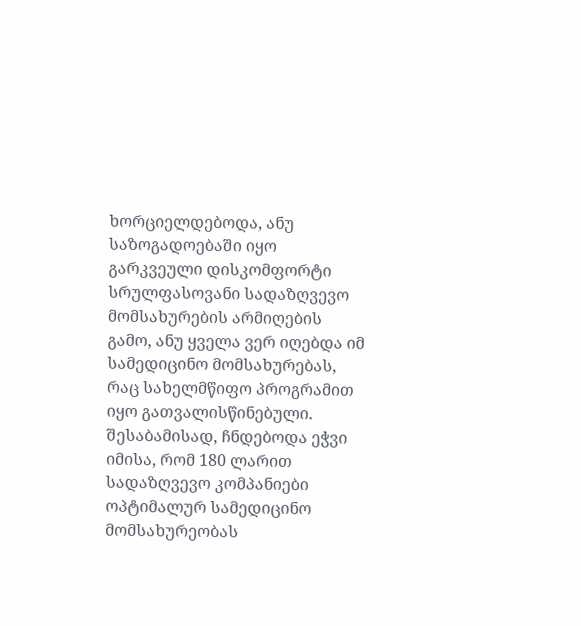ხორციელდებოდა, ანუ საზოგადოებაში იყო გარკვეული დისკომფორტი სრულფასოვანი სადაზღვევო მომსახურების არმიღების გამო, ანუ ყველა ვერ იღებდა იმ სამედიცინო მომსახურებას, რაც სახელმწიფო პროგრამით იყო გათვალისწინებული. შესაბამისად, ჩნდებოდა ეჭვი იმისა, რომ 180 ლარით სადაზღვევო კომპანიები ოპტიმალურ სამედიცინო მომსახურეობას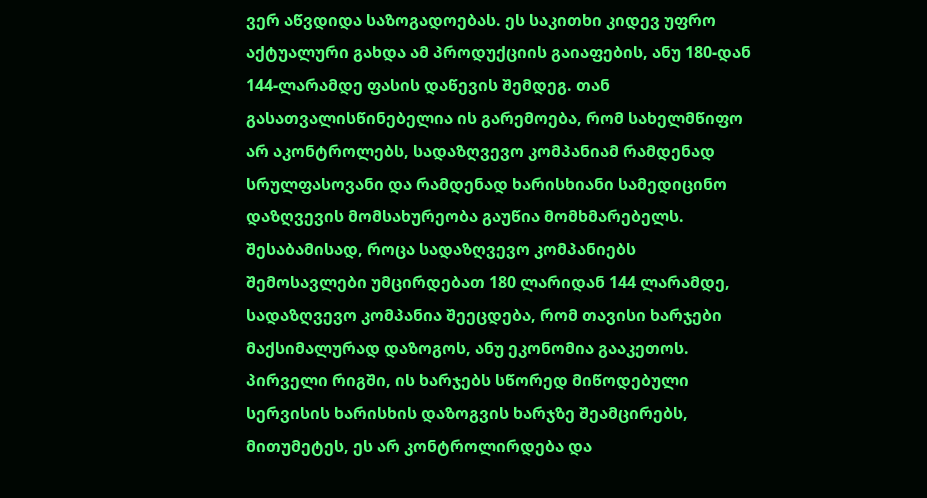ვერ აწვდიდა საზოგადოებას. ეს საკითხი კიდევ უფრო აქტუალური გახდა ამ პროდუქციის გაიაფების, ანუ 180-დან 144-ლარამდე ფასის დაწევის შემდეგ. თან გასათვალისწინებელია ის გარემოება, რომ სახელმწიფო არ აკონტროლებს, სადაზღვევო კომპანიამ რამდენად სრულფასოვანი და რამდენად ხარისხიანი სამედიცინო დაზღვევის მომსახურეობა გაუწია მომხმარებელს. შესაბამისად, როცა სადაზღვევო კომპანიებს შემოსავლები უმცირდებათ 180 ლარიდან 144 ლარამდე, სადაზღვევო კომპანია შეეცდება, რომ თავისი ხარჯები მაქსიმალურად დაზოგოს, ანუ ეკონომია გააკეთოს. პირველი რიგში, ის ხარჯებს სწორედ მიწოდებული სერვისის ხარისხის დაზოგვის ხარჯზე შეამცირებს, მითუმეტეს, ეს არ კონტროლირდება და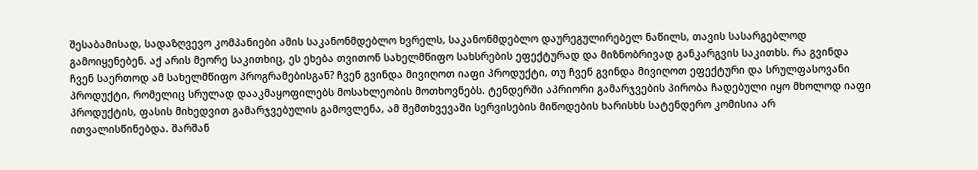შესაბამისად, სადაზღვევო კომპანიები ამის საკანონმდებლო ხვრელს, საკანონმდებლო დაურეგულირებელ ნაწილს, თავის სასარგებლოდ გამოიყენებენ. აქ არის მეორე საკითხიც, ეს ეხება თვითონ სახელმწიფო სახსრების ეფექტურად და მიზნობრივად განკარგვის საკითხს. რა გვინდა ჩვენ საერთოდ ამ სახელმწიფო პროგრამებისგან? ჩვენ გვინდა მივიღოთ იაფი პროდუქტი, თუ ჩვენ გვინდა მივიღოთ ეფექტური და სრულფასოვანი პროდუქტი, რომელიც სრულად დააკმაყოფილებს მოსახლეობის მოთხოვნებს. ტენდერში აპრიორი გამარჯვების პირობა ჩადებული იყო მხოლოდ იაფი პროდუქტის, ფასის მიხედვით გამარჯვებულის გამოვლენა, ამ შემთხვევაში სერვისების მიწოდების ხარისხს სატენდერო კომისია არ ითვალისწინებდა. შარშან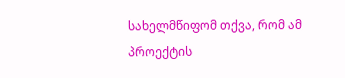სახელმწიფომ თქვა, რომ ამ პროექტის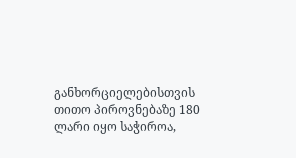განხორციელებისთვის თითო პიროვნებაზე 180 ლარი იყო საჭიროა,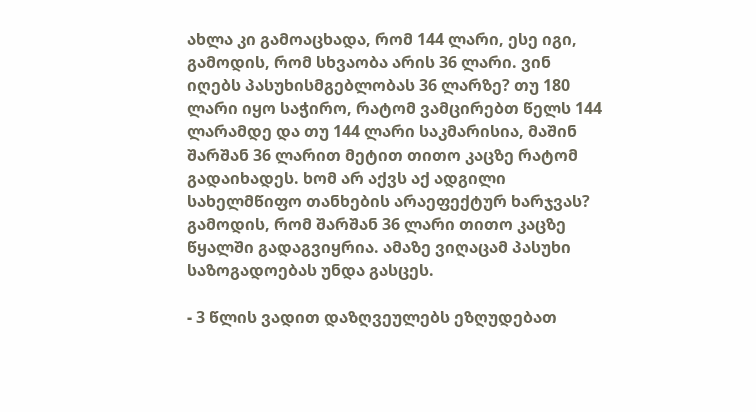ახლა კი გამოაცხადა, რომ 144 ლარი, ესე იგი, გამოდის, რომ სხვაობა არის 36 ლარი. ვინ იღებს პასუხისმგებლობას 36 ლარზე? თუ 180 ლარი იყო საჭირო, რატომ ვამცირებთ წელს 144 ლარამდე და თუ 144 ლარი საკმარისია, მაშინ შარშან 36 ლარით მეტით თითო კაცზე რატომ გადაიხადეს. ხომ არ აქვს აქ ადგილი სახელმწიფო თანხების არაეფექტურ ხარჯვას? გამოდის, რომ შარშან 36 ლარი თითო კაცზე წყალში გადაგვიყრია. ამაზე ვიღაცამ პასუხი საზოგადოებას უნდა გასცეს.

- 3 წლის ვადით დაზღვეულებს ეზღუდებათ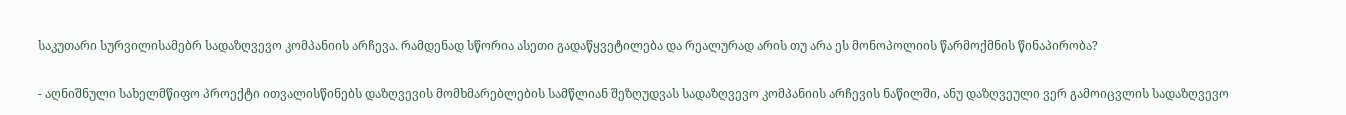საკუთარი სურვილისამებრ სადაზღვევო კომპანიის არჩევა. რამდენად სწორია ასეთი გადაწყვეტილება და რეალურად არის თუ არა ეს მონოპოლიის წარმოქმნის წინაპირობა?

- აღნიშნული სახელმწიფო პროექტი ითვალისწინებს დაზღვევის მომხმარებლების სამწლიან შეზღუდვას სადაზღვევო კომპანიის არჩევის ნაწილში, ანუ დაზღვეული ვერ გამოიცვლის სადაზღვევო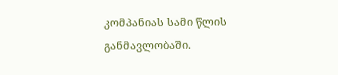კომპანიას სამი წლის განმავლობაში.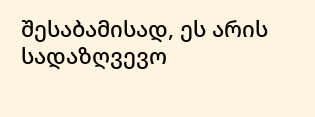შესაბამისად, ეს არის სადაზღვევო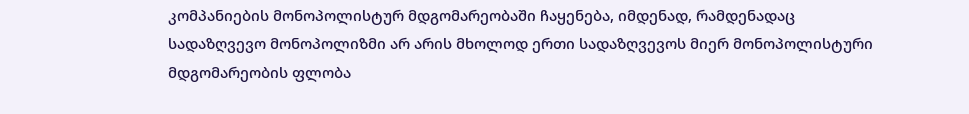კომპანიების მონოპოლისტურ მდგომარეობაში ჩაყენება, იმდენად, რამდენადაც სადაზღვევო მონოპოლიზმი არ არის მხოლოდ ერთი სადაზღვევოს მიერ მონოპოლისტური მდგომარეობის ფლობა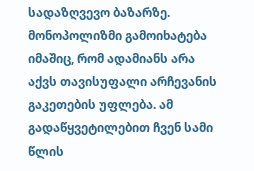სადაზღვევო ბაზარზე. მონოპოლიზმი გამოიხატება იმაშიც, რომ ადამიანს არა აქვს თავისუფალი არჩევანის გაკეთების უფლება. ამ გადაწყვეტილებით ჩვენ სამი წლის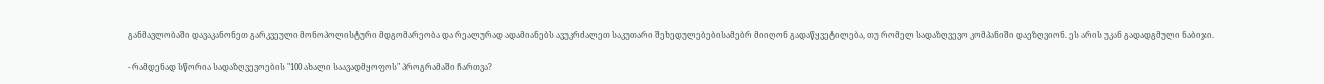განმავლობაში დავაკანონეთ გარკვეული მონოპოლისტური მდგომარეობა და რეალურად ადამიანებს ავუკრძალეთ საკუთარი შეხედულებებისამებრ მიიღონ გადაწყვეტილება, თუ რომელ სადაზღვევო კომპანიში დაეზღვიონ. ეს არის უკან გადადგმული ნაბიჯი.

- რამდენად სწორია სადაზღვევოების "100 ახალი საავადმყოფოს" პროგრამაში ჩართვა?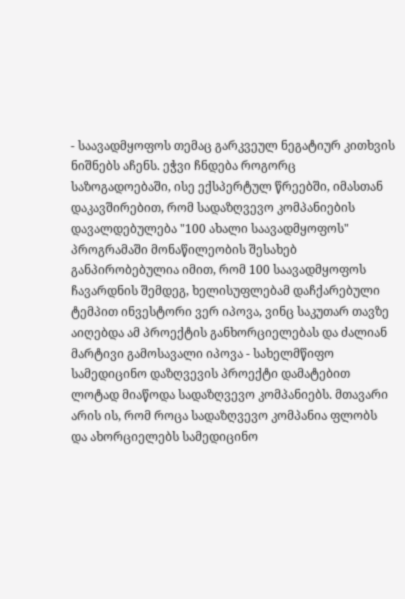- საავადმყოფოს თემაც გარკვეულ ნეგატიურ კითხვის ნიშნებს აჩენს. ეჭვი ჩნდება როგორც საზოგადოებაში, ისე ექსპერტულ წრეებში, იმასთან დაკავშირებით, რომ სადაზღვევო კომპანიების დავალდებულება "100 ახალი საავადმყოფოს" პროგრამაში მონაწილეობის შესახებ განპირობებულია იმით, რომ 100 საავადმყოფოს ჩავარდნის შემდეგ, ხელისუფლებამ დაჩქარებული ტემპით ინვესტორი ვერ იპოვა, ვინც საკუთარ თავზე აიღებდა ამ პროექტის განხორციელებას და ძალიან მარტივი გამოსავალი იპოვა - სახელმწიფო სამედიცინო დაზღვევის პროექტი დამატებით ლოტად მიაწოდა სადაზღვევო კომპანიებს. მთავარი არის ის, რომ როცა სადაზღვევო კომპანია ფლობს და ახორციელებს სამედიცინო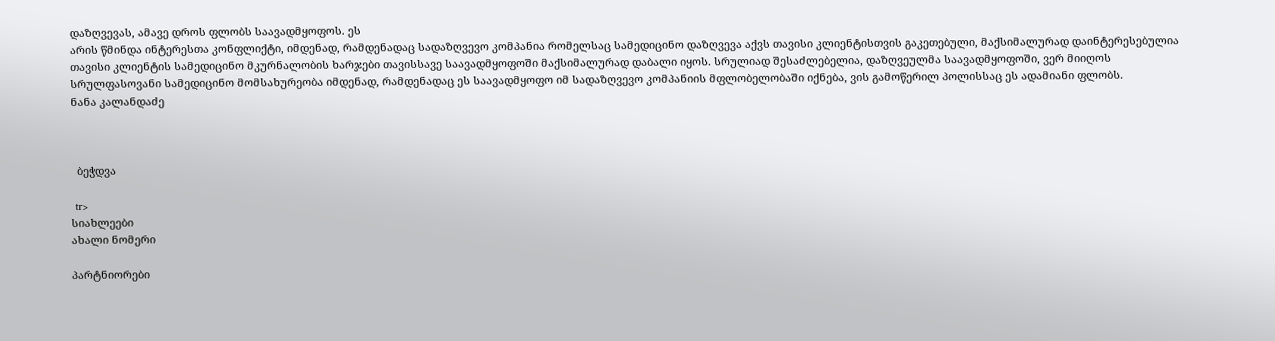დაზღვევას, ამავე დროს ფლობს საავადმყოფოს. ეს
არის წმინდა ინტერესთა კონფლიქტი, იმდენად, რამდენადაც სადაზღვევო კომპანია რომელსაც სამედიცინო დაზღვევა აქვს თავისი კლიენტისთვის გაკეთებული, მაქსიმალურად დაინტერესებულია თავისი კლიენტის სამედიცინო მკურნალობის ხარჯები თავისსავე საავადმყოფოში მაქსიმალურად დაბალი იყოს. სრულიად შესაძლებელია, დაზღვეულმა საავადმყოფოში, ვერ მიიღოს სრულფასოვანი სამედიცინო მომსახურეობა იმდენად, რამდენადაც ეს საავადმყოფო იმ სადაზღვევო კომპანიის მფლობელობაში იქნება, ვის გამოწერილ პოლისსაც ეს ადამიანი ფლობს.
ნანა კალანდაძე



  ბეჭდვა

  tr>
სიახლეები
ახალი ნომერი

პარტნიორები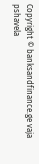Copyright © banksandfinance.ge vaja pshavela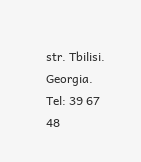str. Tbilisi. Georgia. Tel: 39 67 48